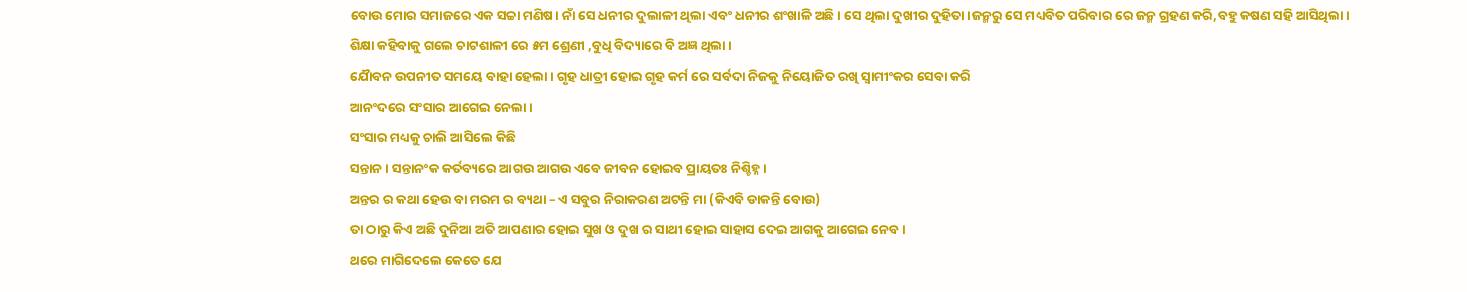ବୋଉ ମୋର ସମାଜରେ ଏକ ସଚ୍ଚା ମଣିଷ। ନାଁ ସେ ଧନୀର ଦୁଲାଳୀ ଥିଲା ଏବଂ ଧନୀର ଶଂଖାଳି ଅଛି । ସେ ଥିଲା ଦୁଖୀର ଦୁହିତା।ଜନ୍ମରୁ ସେ ମଧ୍ୟବିତ ପରିବାର ରେ ଜନ୍ମ ଗ୍ରହଣ କରି,ବହୁ କଷଣ ସହି ଆସିଥିଲା।
ଶିକ୍ଷା କହିବାକୁ ଗଲେ ଚାଟଶାଳୀ ରେ ୫ମ ଶ୍ରେଣୀ ,ବୁଧି ବିଦ୍ୟାରେ ବି ଅଜ୍ଞ ଥିଲା ।
ଯୈାବନ ଉପନୀତ ସମୟେ ବାହା ହେଲା। ଗୃହ ଧାତ୍ରୀ ହୋଇ ଗୃହ କର୍ମ ରେ ସର୍ବଦା ନିଜକୁ ନିୟୋଜିତ ରଖି ସ୍ବାମୀଂକର ସେବା କରି
ଆନଂଦରେ ସଂସାର ଆଗେଇ ନେଲା ।
ସଂସାର ମଧ୍ୟକୁ ଚାଲି ଆସିଲେ କିଛି
ସନ୍ତାନ । ସନ୍ତାନଂକ କର୍ତବ୍ୟରେ ଆଗଉ ଆଗଉ ଏବେ ଜୀବନ ହୋଇବ ପ୍ରାୟତଃ ନିଶ୍ଚିହ୍ନ।
ଅନ୍ତର ର କଥା ହେଉ ବା ମରମ ର ବ୍ୟଥା – ଏ ସବୁର ନିରାକରଣ ଅଟନ୍ତି ମା (କିଏବି ଡାକନ୍ତି ବୋଉ)
ତା ଠାରୁ କିଏ ଅଛି ଦୁନିଆ ଅତି ଆପଣାର ହୋଇ ସୁଖ ଓ ଦୁଖ ର ସାଥୀ ହୋଇ ସାହାସ ଦେଇ ଆଗକୁ ଆଗେଇ ନେବ।
ଥରେ ମାଗିଦେଲେ କେତେ ଯେ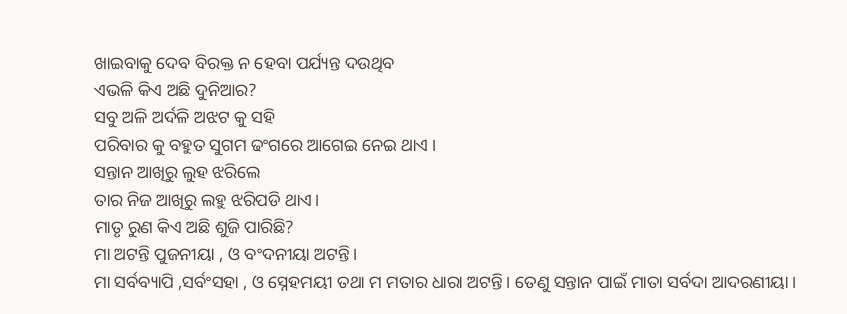ଖାଇବାକୁ ଦେବ ବିରକ୍ତ ନ ହେବା ପର୍ଯ୍ୟନ୍ତ ଦଉଥିବ
ଏଭଳି କିଏ ଅଛି ଦୁନିଆର?
ସବୁ ଅଳି ଅର୍ଦଳି ଅଝଟ କୁ ସହି
ପରିବାର କୁ ବହୁତ ସୁଗମ ଢଂଗରେ ଆଗେଇ ନେଇ ଥାଏ ।
ସନ୍ତାନ ଆଖିରୁ ଲୁହ ଝରିଲେ
ତାର ନିଜ ଆଖିରୁ ଲହୁ ଝରିପଡି ଥାଏ।
ମାତୃ ରୁଣ କିଏ ଅଛି ଶୁଜି ପାରିଛି?
ମା ଅଟନ୍ତି ପୁଜନୀୟା , ଓ ବଂଦନୀୟା ଅଟନ୍ତି।
ମା ସର୍ବବ୍ୟାପି ,ସର୍ବଂସହା , ଓ ସ୍ନେହମୟୀ ତଥା ମ ମତାର ଧାରା ଅଟନ୍ତି। ତେଣୁ ସନ୍ତାନ ପାଇଁ ମାତା ସର୍ବଦା ଆଦରଣୀୟା ।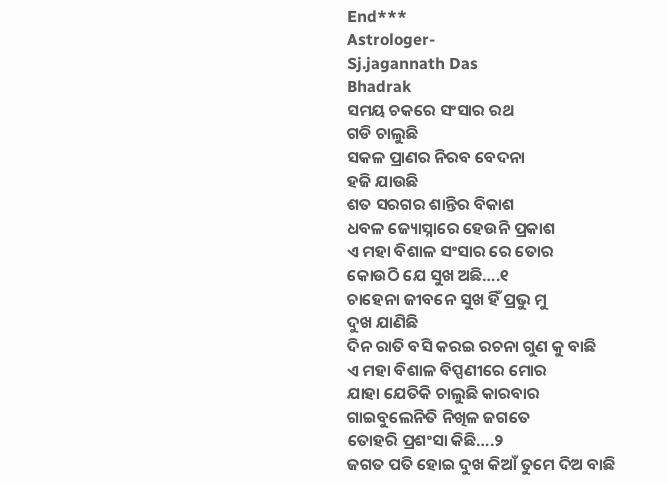End***
Astrologer-
Sj.jagannath Das
Bhadrak
ସମୟ ଚକରେ ସଂସାର ରଥ
ଗଡି ଚାଲୁଛି
ସକଳ ପ୍ରାଣର ନିରବ ବେଦନା
ହଜି ଯାଉଛି
ଶତ ସରଗର ଶାନ୍ତିର ବିକାଶ
ଧବଳ ଜ୍ୟୋସ୍ନାରେ ହେଉନି ପ୍ରକାଶ
ଏ ମହା ବିଶାଳ ସଂସାର ରେ ତୋର
କୋଉଠି ଯେ ସୁଖ ଅଛି….୧
ଚାହେନା ଜୀବନେ ସୁଖ ହିଁ ପ୍ରଭୁ ମୁ
ଦୁଖ ଯାଣିଛି
ଦିନ ରାତି ବସି କରଇ ରଚନା ଗୁଣ କୁ ବାଛି
ଏ ମହା ବିଶାଳ ବିପ୍ପଣୀରେ ମୋର
ଯାହା ଯେତିକି ଚାଲୁଛି କାରବାର
ଗାଇବୁଲେନିତି ନିଖିଳ ଜଗତେ
ତୋହରି ପ୍ରଶଂସା କିଛି….୨
ଜଗତ ପତି ହୋଇ ଦୁଖ କିଆଁ ତୁମେ ଦିଅ ବାଛି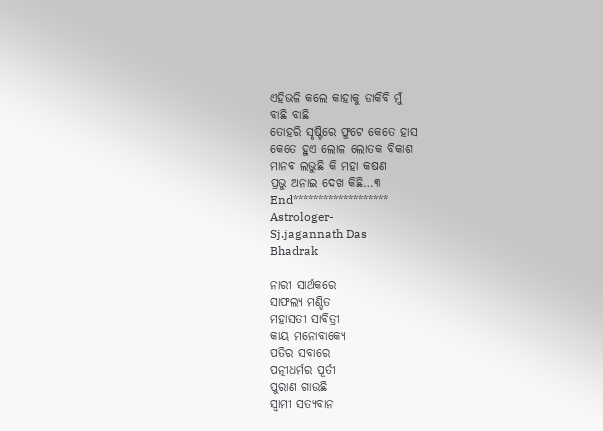ଏହିଭଳି କଲେ କାହାକୁ ଡାକିବି ମୁଁ
ବାଛି ବାଛି
ତୋହରି ସୃଷ୍ଟିରେ ଫୁଟେ କେତେ ହାସ
କେତେ ହୁଏ ଲୋଳ ଲୋତକ ବିକାଶ
ମାନଵ ଲଭୁଛି କି ମହା କଷଣ
ପ୍ରଭୁ ଅନାଇ ଦେଖ କିଛି…୩
End*******************
Astrologer-
Sj.jagannath Das
Bhadrak

ନାରୀ ସାର୍ଥକରେ
ସାଫଲ୍ୟ ମଣ୍ଡିତ
ମହାସତୀ ସାବିତ୍ରୀ
କାୟ ମନୋବାକ୍ୟେ
ପତିର ସବାରେ
ପତ୍ନୀଧର୍ମର ପୂର୍ତୀ
ପୁରାଣ ଗାଉଛି
ସ୍ବାମୀ ସତ୍ୟବାନ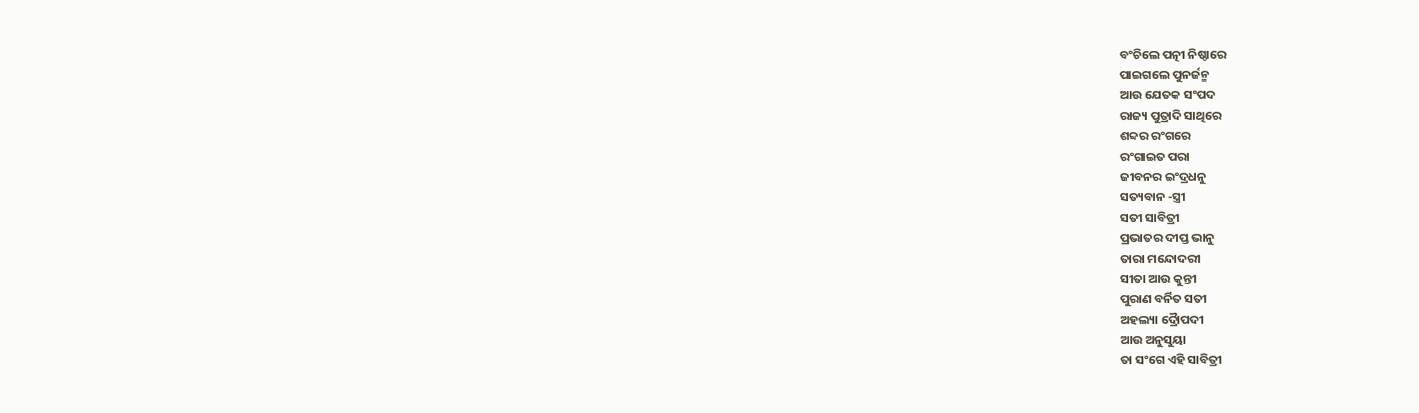ବଂଚିଲେ ପତ୍ନୀ ନିଷ୍ଠାରେ
ପାଇଗଲେ ପୁନର୍ଜନ୍ମ
ଆଉ ଯେତକ ସଂପଦ
ରାଜ୍ୟ ପୁତ୍ରାଦି ସାଥିରେ
ଶବ୍ଦର ରଂଗରେ
ରଂଗାଇତ ପରା
ଜୀବନର ଇଂଦ୍ରଧନୁ
ସତ୍ୟବାନ -ସ୍ତ୍ରୀ
ସତୀ ସାବିତ୍ରୀ
ପ୍ରଭାତର ଦୀପ୍ତ ଭାନୁ
ତାରା ମନ୍ଦୋଦରୀ
ସୀତା ଆଉ କୁନ୍ତୀ
ପୁରାଣ ବର୍ନିତ ସତୀ
ଅହଲ୍ୟା ଦ୍ରୈାପଦୀ
ଆଉ ଅନୁସୁୟା
ତା ସଂଗେ ଏହି ସାବିତ୍ରୀ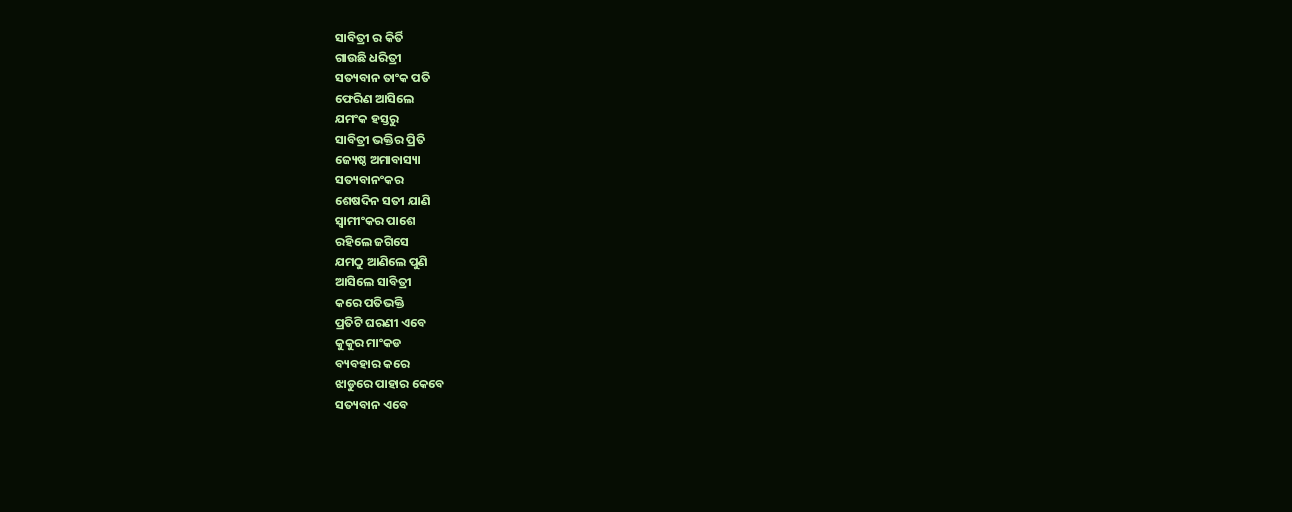ସାବିତ୍ରୀ ର କିର୍ତି
ଗାଉଛି ଧରିତ୍ରୀ
ସତ୍ୟବାନ ତାଂକ ପତି
ଫେରିଣ ଆସିଲେ
ଯମଂକ ହସ୍ତରୁ
ସାବିତ୍ରୀ ଭକ୍ତିର ପ୍ରିତି
ଜ୍ୟେଷ୍ଠ ଅମାବାସ୍ୟା
ସତ୍ୟବାନଂକର
ଶେଷଦିନ ସତୀ ଯାଣି
ସ୍ବାମୀଂକର ପାଶେ
ରହିଲେ ଜଗିସେ
ଯମଠୁ ଆଣିଲେ ପୁଣି
ଆସିଲେ ସାବିତ୍ରୀ
କରେ ପତିଭକ୍ତି
ପ୍ରତିଟି ଘରଣୀ ଏବେ
କୁକୁର ମାଂକଡ
ବ୍ୟବହାର କରେ
ଝାଡୁରେ ପାହାର କେବେ
ସତ୍ୟବାନ ଏବେ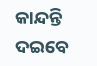କାନ୍ଦନ୍ତି ଦଇବେ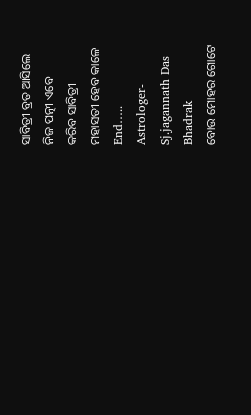ସାବିତ୍ରୀ ବ୍ରତ ଆସିଲେ
ନିଜ ପତ୍ନୀ ଏବେ
କରିବ ସାବିତ୍ରୀ
ମହାସତୀ ହେବ କାଳେ
End…..
Astrologer-
Sj.jagannath Das
Bhadrak
ବୋଉ ମୋହର ଗୋଟେ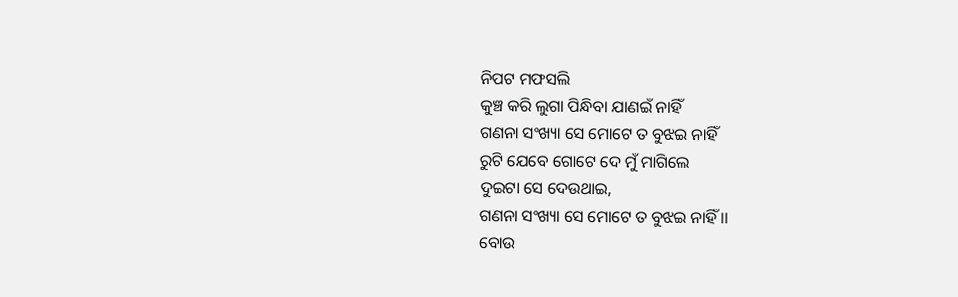ନିପଟ ମଫସଲି
କୁଞ୍ଚ କରି ଲୁଗା ପିନ୍ଧିବା ଯାଣଇଁ ନାହିଁ
ଗଣନା ସଂଖ୍ୟା ସେ ମୋଟେ ତ ବୁଝଇ ନାହିଁ
ରୁଟି ଯେବେ ଗୋଟେ ଦେ ମୁଁ ମାଗିଲେ
ଦୁଇଟା ସେ ଦେଉଥାଇ,
ଗଣନା ସଂଖ୍ୟା ସେ ମୋଟେ ତ ବୁଝଇ ନାହିଁ ।।
ବୋଉ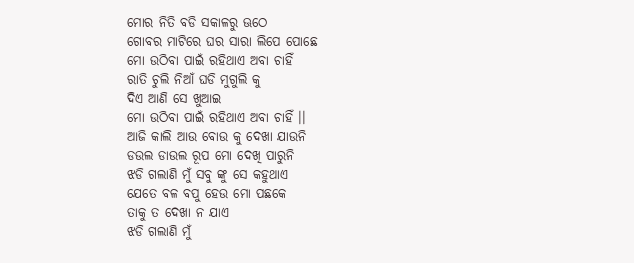ମୋର ନିତି ବଡି ସକାଳରୁ ଊଠେ
ଗୋବର ମାଟିରେ ଘର ସାରା ଲିପେ ପୋଛେ
ମୋ ଉଠିବା ପାଇଁ ରହିଥାଏ ଅବା ଚାହିଁ
ରାତି ଚୁଲି ନିଆଁ ଘଡି ମୁଗୁଲି କୁ
ଦିଏ ଆଣି ସେ ଖୁଆଇ
ମୋ ଉଠିବା ପାଇଁ ରହିଥାଏ ଅବା ଚାହିଁ ।।
ଆଜି କାଲି ଆଉ ବୋଉ କୁ ଦେଖା ଯାଉନି
ଡଉଲ ଡାଉଲ ରୂପ ମୋ ଦେଖି ପାରୁନି
ଝଡି ଗଲାଣି ମୁଁ ସବୁ ଙ୍କୁ ସେ କହୁଥାଏ
ଯେତେ ବଳ ବପୁ ହେଉ ମୋ ପଛକେ
ତାକୁ ତ ଦେଖା ନ ଯାଏ
ଝଡି ଗଲାଣି ମୁଁ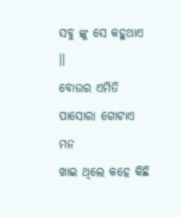ସବୁ ଙ୍କୁ ସେ କହୁଥାଏ ।।
ବୋଉର ଏମିତି ପାସୋରା ଗୋଟାଏ ମନ
ଖାଇ ଥିଲେ କହେ କିଛି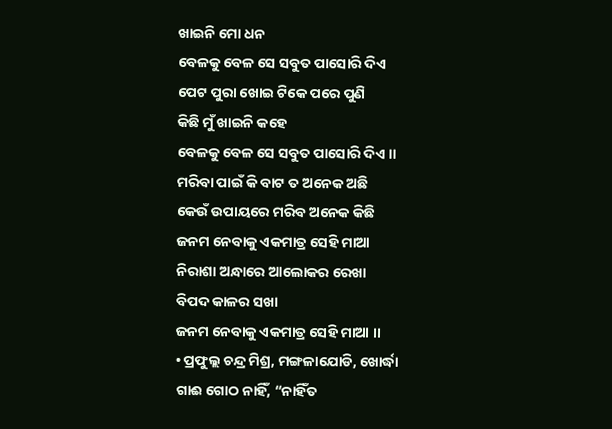ଖାଇନି ମୋ ଧନ
ବେଳକୁ ବେଳ ସେ ସବୁତ ପାସୋରି ଦିଏ
ପେଟ ପୁରା ଖୋଇ ଟିକେ ପରେ ପୁଣି
କିଛି ମୁଁ ଖାଇନି କହେ
ବେଳକୁ ବେଳ ସେ ସବୁତ ପାସୋରି ଦିଏ ।।
ମରିବା ପାଇଁ କି ବାଟ ତ ଅନେକ ଅଛି
କେଉଁ ଉପାୟରେ ମରିବ ଅନେକ କିଛି
ଜନମ ନେବାକୁ ଏକମାତ୍ର ସେହି ମାଆ
ନିରାଶା ଅନ୍ଧାରେ ଆଲୋକର ରେଖା
ବିପଦ କାଳର ସଖା
ଜନମ ନେବାକୁ ଏକମାତ୍ର ସେହି ମାଆ ।।
• ପ୍ରଫୁଲ୍ଲ ଚନ୍ଦ୍ର ମିଶ୍ର, ମଙ୍ଗଳାଯୋଡି, ଖୋର୍ଦ୍ଧା
ଗାଈ ଗୋଠ ନାହିଁ, “ନାହିଁତ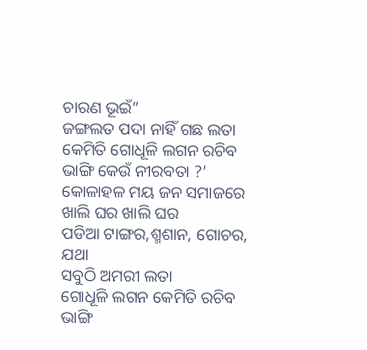ଚାରଣ ଭୂଇଁ”
ଜଙ୍ଗଲତ ପଦା ନାହିଁ ଗଛ ଲତା
କେମିତି ଗୋଧୂଳି ଲଗନ ରଚିବ ଭାଙ୍ଗି କେଉଁ ନୀରବତା ?’
କୋଳାହଳ ମୟ ଜନ ସମାଜରେ ଖାଲି ଘର ଖାଲି ଘର
ପଡିଆ ଟାଙ୍ଗର,ଶ୍ମଶାନ, ଗୋଚର, ଯଥା
ସବୁଠି ଅମରୀ ଲତା
ଗୋଧୂଳି ଲଗନ କେମିତି ରଚିବ ଭାଙ୍ଗି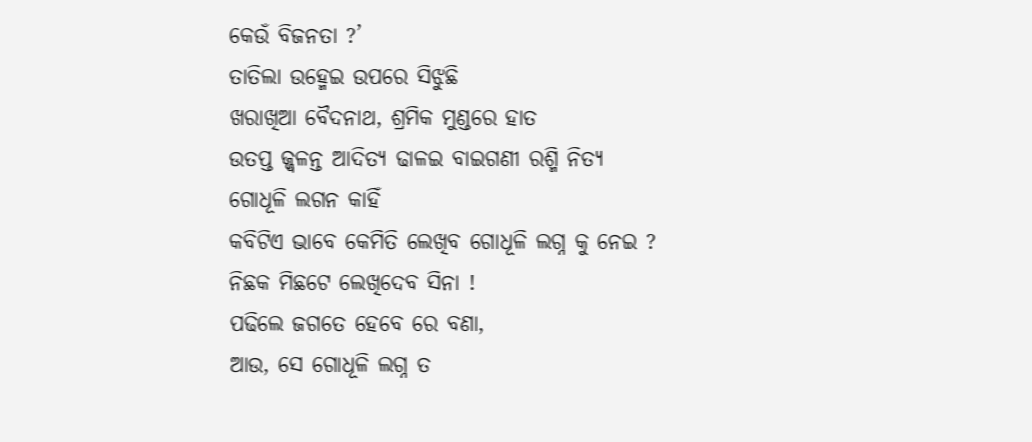କେଉଁ ବିଜନତା ?’
ତାତିଲା ଉହ୍ମେଇ ଉପରେ ସିଝୁଛି
ଖରାଖିଆ ବୈଦନାଥ, ଶ୍ରମିକ ମୁଣ୍ଡରେ ହାତ
ଉତପ୍ତ ଜ୍ଜ୍ଵଳନ୍ତ ଆଦିତ୍ୟ ଢାଳଇ ବାଇଗଣୀ ରଶ୍ମି ନିତ୍ୟ
ଗୋଧୂଳି ଲଗନ କାହିଁ
କବିଟିଏ ଭାବେ କେମିତି ଲେଖିବ ଗୋଧୂଳି ଲଗ୍ନ କୁ ନେଇ ?
ନିଛକ ମିଛଟେ ଲେଖିଦେବ ସିନା !
ପଢିଲେ ଜଗତେ ହେବେ ରେ ବଣା,
ଆଉ, ସେ ଗୋଧୂଳି ଲଗ୍ନ ତ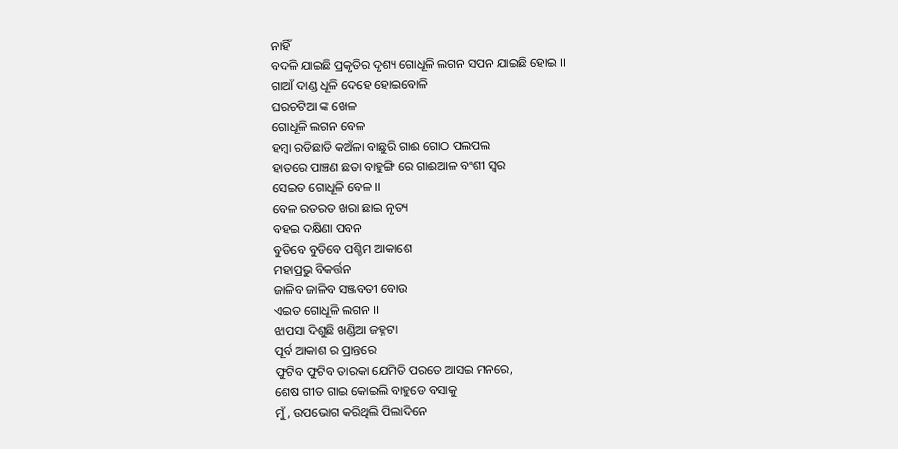ନାହିଁ
ବଦଳି ଯାଇଛି ପ୍ରକୃତିର ଦୃଶ୍ୟ ଗୋଧୂଳି ଲଗନ ସପନ ଯାଇଛି ହୋଇ ।।
ଗାଆଁ ଦାଣ୍ଡ ଧୂଳି ଦେହେ ହୋଇବୋଳି
ଘରଚଟିଆ ଙ୍କ ଖେଳ
ଗୋଧୂଳି ଲଗନ ବେଳ
ହମ୍ଵା ରଡିଛାଡି କଅଁଳା ବାଛୁରି ଗାଈ ଗୋଠ ପଲପଲ
ହାତରେ ପାଞ୍ଚଣ ଛତା ବାହୁଙ୍ଗି ରେ ଗାଈଆଳ ବଂଶୀ ସ୍ଵର
ସେଇତ ଗୋଧୂଳି ବେଳ ।।
ବେଳ ରତରତ ଖରା ଛାଇ ନୃତ୍ୟ
ବହଇ ଦକ୍ଷିଣା ପବନ
ବୁଡିବେ ବୁଡିବେ ପଶ୍ଚିମ ଆକାଶେ
ମହାପ୍ରଭୁ ବିକର୍ତ୍ତନ
ଜାଳିବ ଜାଳିବ ସଞ୍ଜବତୀ ବୋଉ
ଏଇତ ଗୋଧୂଳି ଲଗନ ।।
ଝାପସା ଦିଶୁଛି ଖଣ୍ଡିଆ ଜହ୍ନଟା
ପୂର୍ବ ଆକାଶ ର ପ୍ରାନ୍ତରେ
ଫୁଟିବ ଫୁଟିବ ତାରକା ଯେମିତି ପରତେ ଆସଇ ମନରେ,
ଶେଷ ଗୀତ ଗାଇ କୋଇଲି ବାହୁଡେ ବସାକୁ
ମୁଁ, ଉପଭୋଗ କରିଥିଲି ପିଲାଦିନେ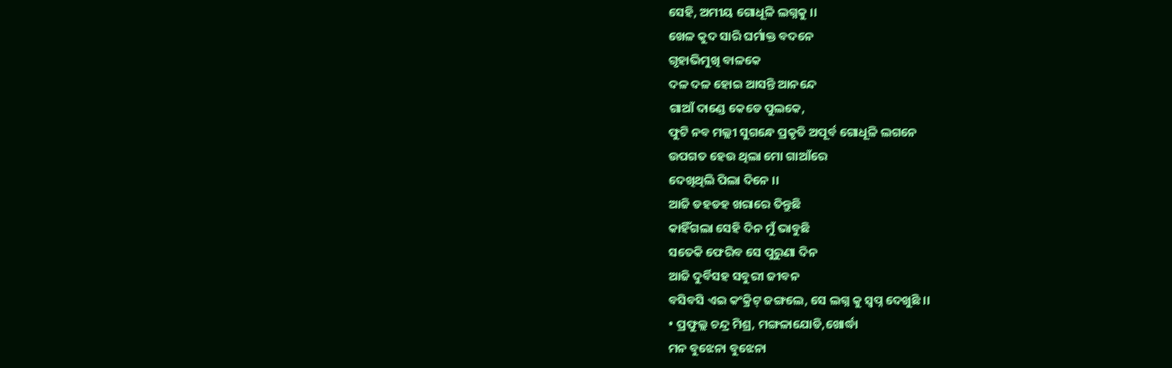ସେହି, ଅମୀୟ ଗୋଧୂଳି ଲଗ୍ନକୁ ।।
ଖେଳ କୁଦ ସାରି ଘର୍ମାକ୍ତ ବଦନେ
ଗୃହାଭିମୁଖି ବାଳକେ
ଦଳ ଦଳ ହୋଇ ଆସନ୍ତି ଆନନ୍ଦେ
ଗାଆଁ ଦାଣ୍ଡେ କେଡେ ପୁଲକେ,
ଫୁଟି ନବ ମଲ୍ଲୀ ସୁଗନ୍ଧେ ପ୍ରକୃତି ଅପୂର୍ବ ଗୋଧୂଳି ଲଗନେ
ଉପଗତ ହେଉ ଥିଲା ମୋ ଗାଆଁରେ
ଦେଖିଥିଲି ପିଲା ଦିନେ ।।
ଆଜି ଡହଡହ ଖରାରେ ତିନ୍ତୁଛି
କାହିଁଗଲା ସେହି ଦିନ ମୁଁ ଭାବୁଛି
ସତେକି ଫେରିବ ସେ ପୁରୁଣା ଦିନ
ଆଜି ଦୁର୍ବିସହ ସବୁରୀ ଜୀବନ
ବସିବସି ଏଇ କଂକ୍ରିଟ୍ ଜଙ୍ଗଲେ, ସେ ଲଗ୍ନ କୁ ସ୍ଵପ୍ନ ଦେଖୁଛି ।।
• ପ୍ରଫୁଲ୍ଲ ଚନ୍ଦ୍ର ମିଶ୍ର, ମଙ୍ଗଳାଯୋଡି,ଖୋର୍ଦ୍ଧା
ମନ ବୁଝେନା ବୁଝେନା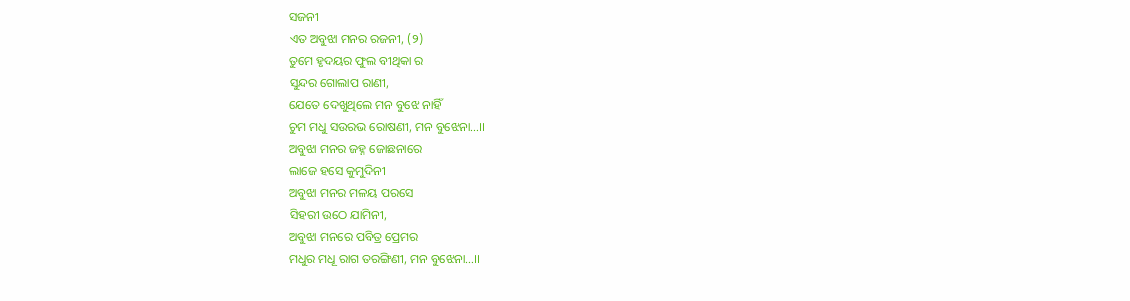ସଜନୀ
ଏତ ଅବୁଝା ମନର ରଜନୀ, (୨)
ତୁମେ ହୃଦୟର ଫୁଲ ବୀଥିକା ର
ସୁନ୍ଦର ଗୋଲାପ ରାଣୀ,
ଯେତେ ଦେଖୁଥିଲେ ମନ ବୁଝେ ନାହିଁ
ଚୁମ ମଧୁ ସଉରଭ ରୋଷଣୀ, ମନ ବୁଝେନା…।।
ଅବୁଝା ମନର ଜହ୍ନ ଜୋଛନାରେ
ଲାଜେ ହସେ କୁମୁଦିନୀ
ଅବୁଝା ମନର ମଳୟ ପରସେ
ସିହରୀ ଉଠେ ଯାମିନୀ,
ଅବୁଝା ମନରେ ପବିତ୍ର ପ୍ରେମର
ମଧୁର ମଧୂ ରାଗ ତରଙ୍ଗିଣୀ, ମନ ବୁଝେନା…।।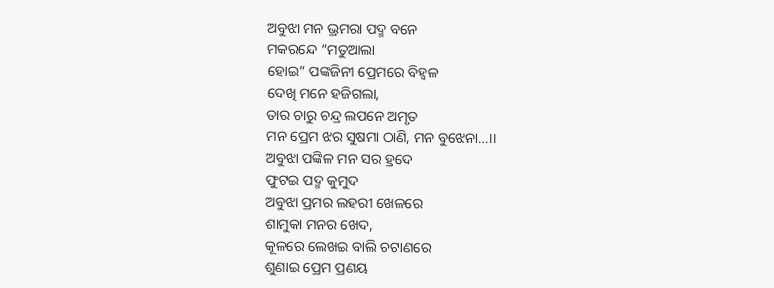ଅବୁଝା ମନ ଭ୍ରମରା ପଦ୍ମ ବନେ
ମକରନ୍ଦେ “ମତୁଆଲା
ହୋଇ” ପଙ୍କଜିନୀ ପ୍ରେମରେ ବିହ୍ଵଳ
ଦେଖି ମନେ ହଜିଗଲା,
ତାର ଚାରୁ ଚନ୍ଦ୍ର ଲପନେ ଅମୃତ
ମନ ପ୍ରେମ ଝର ସୁଷମା ଠାଣି, ମନ ବୁଝେନା…।।
ଅବୁଝା ପଙ୍କିଳ ମନ ସର ହ୍ରଦେ
ଫୁଟଇ ପଦ୍ମ କୁମୁଦ
ଅବୁଝା ପ୍ରମର ଲହରୀ ଖେଳରେ
ଶାମୁକା ମନର ଖେଦ,
କୂଳରେ ଲେଖଇ ବାଲି ଚଟାଣରେ
ଶୁଣାଇ ପ୍ରେମ ପ୍ରଣୟ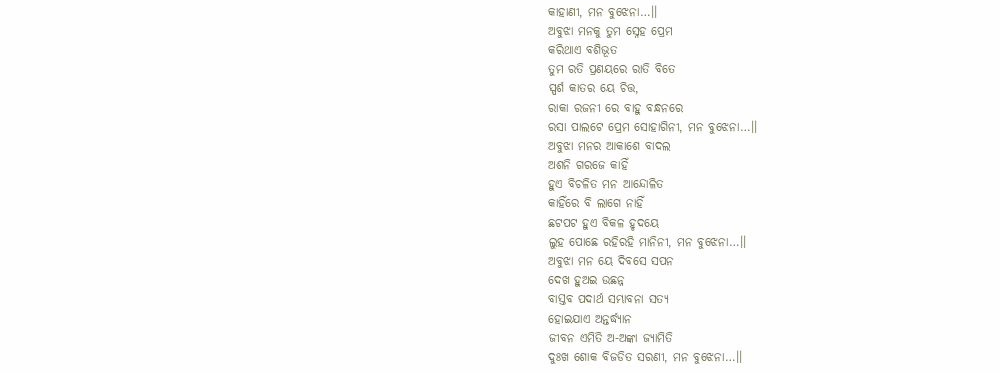କାହାଣୀ, ମନ ବୁଝେନା…।।
ଅବୁଝା ମନକୁ ତୁମ ସ୍ନେହ ପ୍ରେମ
କରିଥାଏ ବଶିଭୂତ
ତୁମ ରତି ପ୍ରଣୟରେ ରାତି ବିତେ
ସ୍ପର୍ଶ କାତର ୟେ ଚିତ୍ତ,
ରାକା ରଜନୀ ରେ ବାହୁ ବନ୍ଧନରେ
ରସା ପାଲଟେ ପ୍ରେମ ସୋହାଗିନୀ, ମନ ବୁଝେନା…।।
ଅବୁଝା ମନର ଆକାଶେ ବାଦଲ
ଅଶନି ଗରଜେ କାହିଁ
ହୁଏ ବିଚଳିତ ମନ ଆନ୍ଦୋଳିତ
କାହିଁରେ ବି ଲାଗେ ନାହିଁ
ଛଟପଟ ହୁଏ ବିକଳ ହୃଦୟେ
ଲୁହ ପୋଛେ ରହିରହି ମାନିନୀ, ମନ ବୁଝେନା…।।
ଅବୁଝା ମନ ୟେ ଦିବସେ ସପନ
ଦେଖ ହୁଅଇ ଉଛନ୍ନ
ବାସ୍ତବ ପଦାର୍ଥ ସମ୍ଭାବନା ସତ୍ୟ
ହୋଇଯାଏ ଅନ୍ତର୍ଦ୍ଧ୍ୟାନ
ଜୀବନ ଏମିତି ଅ-ଅଙ୍କା ଜ୍ୟାମିତି
ଦୁଃଖ ଶୋକ ବିଜଡିତ ସରଣୀ, ମନ ବୁଝେନା…।।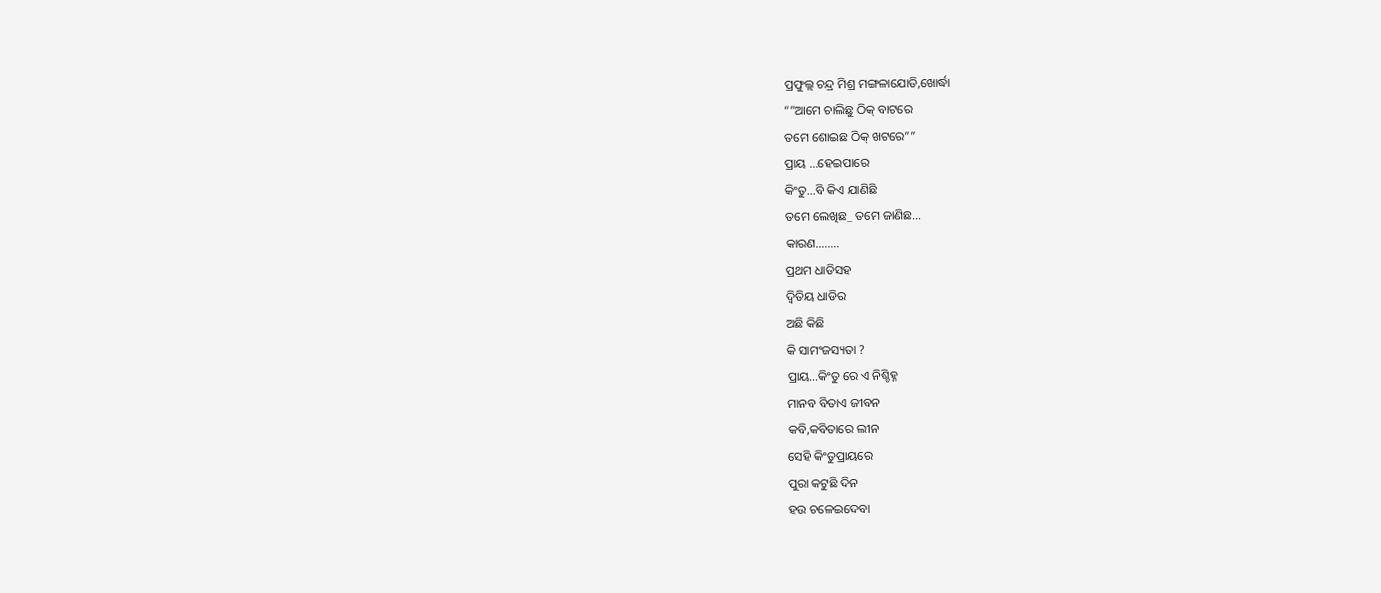ପ୍ରଫୁଲ୍ଲ ଚନ୍ଦ୍ର ମିଶ୍ର ମଙ୍ଗଳାଯୋଡି,ଖୋର୍ଦ୍ଧା
“”ଆମେ ଚାଲିଛୁ ଠିକ୍ ବାଟରେ
ତମେ ଶୋଇଛ ଠିକ୍ ଖଟରେ””
ପ୍ରାୟ …ହେଇପାରେ
କିଂତୁ…ବି କିଏ ଯାଣିଛି
ତମେ ଲେଖିଛ_ ତମେ ଜାଣିଛ…
କାରଣ……..
ପ୍ରଥମ ଧାଡିସହ
ଦ୍ବିତିୟ ଧାଡିର
ଅଛି କିଛି
କି ସାମଂଜସ୍ୟତା ?
ପ୍ରାୟ…କିଂତୁ ରେ ଏ ନିଶ୍ଚିହ୍ନ
ମାନବ ବିତାଏ ଜୀବନ
କବି,କବିତାରେ ଲୀନ
ସେହି କିଂତୁପ୍ରାୟରେ
ପୁରା କଟୁଛି ଦିନ
ହଉ ଚଳେଇଦେବା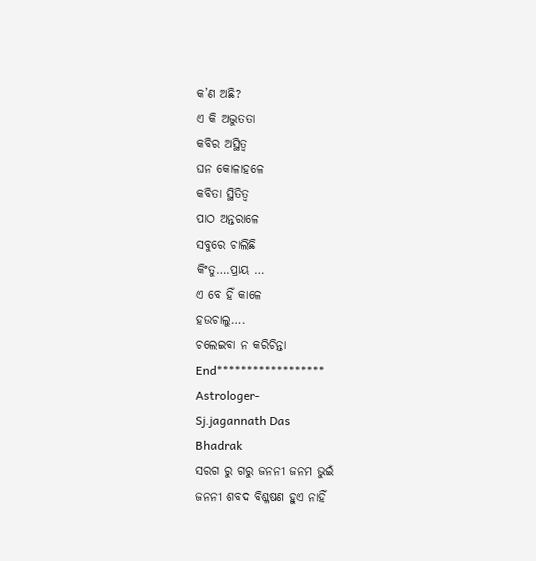କ’ଣ ଅଛି?
ଏ କି ଅଦ୍ଭୁତତା
କବିର ଅସ୍ଥିତ୍ବ
ଘନ କୋଳାହଳେ
କବିତା ସ୍ଥିତିତ୍ବ
ପାଠ ଅନ୍ତରାଳେ
ସବୁରେ ଚାଲିଛି
କିଂତୁ….ପ୍ରାୟ …
ଏ ବେ ହିଁ କାଳେ
ହଉଚାଲୁ….
ଚଲେଇବା ନ କରିଚିନ୍ତା
End******************
Astrologer-
Sj.jagannath Das
Bhadrak
ସରଗ ରୁ ଗରୁ ଜନନୀ ଜନମ ଭୁଇଁ
ଜନନୀ ଶବଦ ବିଶ୍ଳଷଣ ହୁଏ ନାହିଁ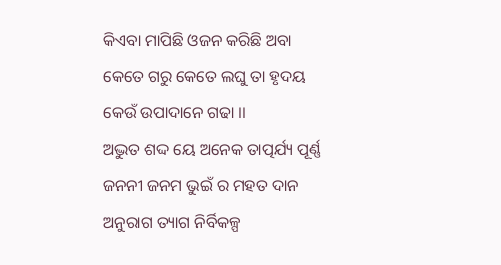କିଏବା ମାପିଛି ଓଜନ କରିଛି ଅବା
କେତେ ଗରୁ କେତେ ଲଘୁ ତା ହୃଦୟ
କେଉଁ ଉପାଦାନେ ଗଢା ।।
ଅଦ୍ଭୁତ ଶଦ୍ଦ ୟେ ଅନେକ ତାତ୍ପର୍ଯ୍ୟ ପୂର୍ଣ୍ଣ
ଜନନୀ ଜନମ ଭୁଇଁ ର ମହତ ଦାନ
ଅନୁରାଗ ତ୍ୟାଗ ନିର୍ବିକଳ୍ପ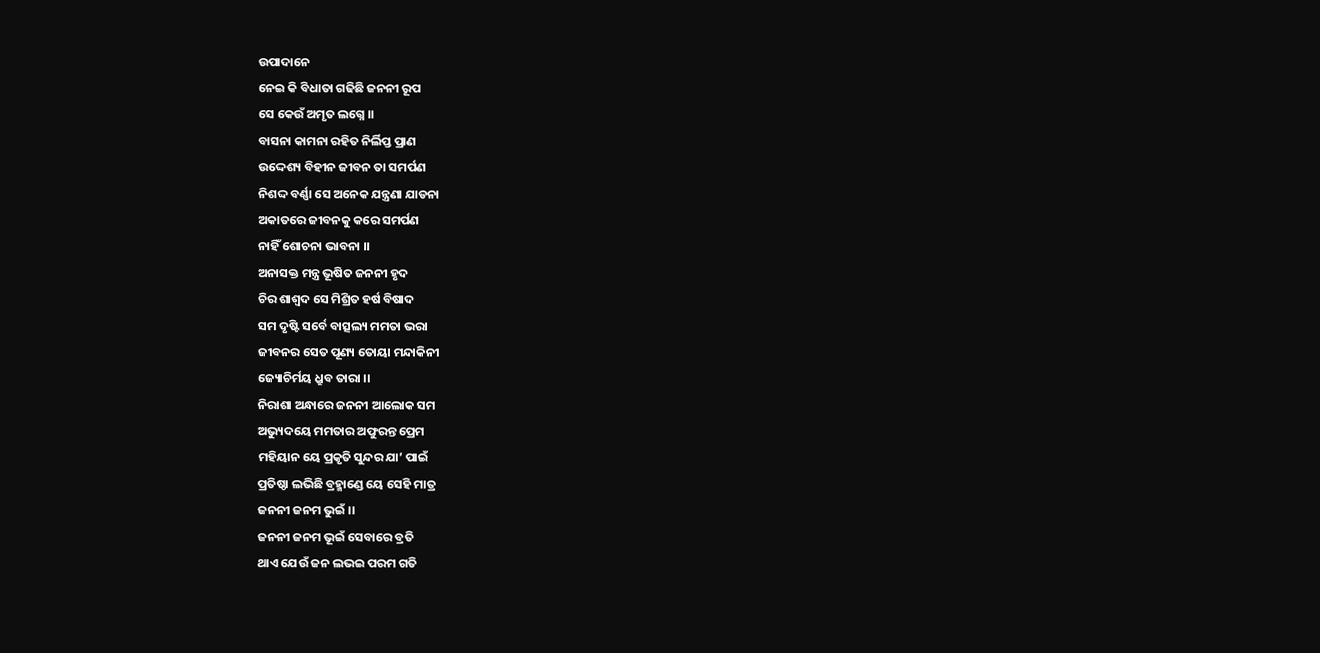ଉପାଦାନେ
ନେଇ କି ବିଧାତା ଗଢିଛି ଜନନୀ ରୂପ
ସେ କେଉଁ ଅମୃତ ଲଗ୍ନେ ।।
ବାସନା କାମନା ରହିତ ନିର୍ଲିପ୍ତ ପ୍ରାଣ
ଉଦ୍ଦେଶ୍ୟ ବିହୀନ ଜୀବନ ତା ସମର୍ପଣ
ନିଶଦ୍ଦ ବର୍ଣ୍ଣା ସେ ଅନେକ ଯନ୍ତ୍ରଣା ଯାଡନା
ଅକାତରେ ଜୀବନକୁ କରେ ସମର୍ପଣ
ନାହିଁ ଶୋଚନା ଭାବନା ।।
ଅନାସକ୍ତ ମନ୍ତ୍ର ଭୂଷିତ ଜନନୀ ହୃଦ
ଚିର ଶାଶ୍ଵଦ ସେ ମିଶ୍ରିତ ହର୍ଷ ବିଷାଦ
ସମ ଦୃଷ୍ଟି ସର୍ବେ ବାତ୍ସଲ୍ୟ ମମତା ଭରା
ଜୀବନର ସେତ ପୂଣ୍ୟ ତୋୟା ମନ୍ଦାକିନୀ
ଜ୍ୟୋଚିର୍ମୟ ଧ୍ରୁବ ତାରା ।।
ନିରାଶା ଅନ୍ଧାରେ ଜନନୀ ଆଲୋକ ସମ
ଅଭ୍ୟୁଦୟେ ମମତାର ଅଫୁରନ୍ତ ପ୍ରେମ
ମହିୟାନ ୟେ ପ୍ରକୃତି ସୁନ୍ଦର ଯା’ ପାଇଁ
ପ୍ରତିଷ୍ଠା ଲଭିଛି ବ୍ରହ୍ମାଣ୍ଡେ ୟେ ସେହି ମାତ୍ର
ଜନନୀ ଜନମ ଭୁଇଁ ।।
ଜନନୀ ଜନମ ଭୂଇଁ ସେବାରେ ବ୍ରତି
ଥାଏ ଯେଉଁ ଜନ ଲଭଇ ପରମ ଗତି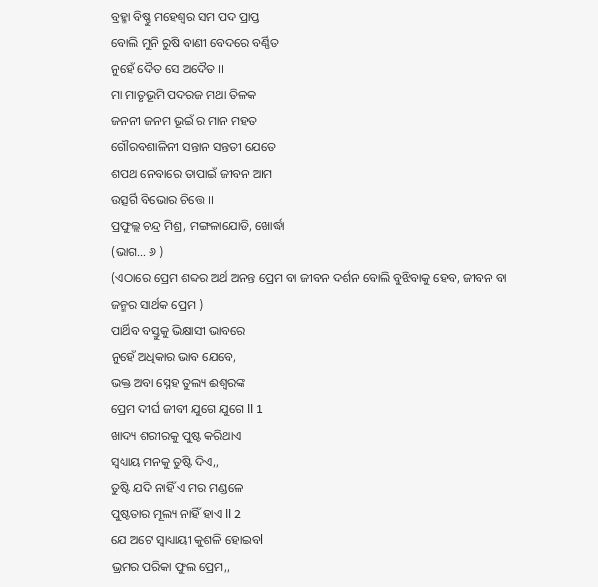ବ୍ରହ୍ମା ବିଷ୍ଣୁ ମହେଶ୍ଵର ସମ ପଦ ପ୍ରାପ୍ତ
ବୋଲି ମୁନି ରୁଷି ବାଣୀ ବେଦରେ ବର୍ଣ୍ଣିତ
ନୁହେଁ ଦୈତ ସେ ଅଦୈତ ।।
ମା ମାତୃଭୂମି ପଦରଜ ମଥା ତିଳକ
ଜନନୀ ଜନମ ଭୂଇଁ ର ମାନ ମହତ
ଗୌରବଶାଳିନୀ ସନ୍ତାନ ସନ୍ତତୀ ଯେତେ
ଶପଥ ନେବାରେ ତାପାଇଁ ଜୀବନ ଆମ
ଉତ୍ସର୍ଗି ବିଭୋର ଚିତ୍ତେ ।।
ପ୍ରଫୁଲ୍ଲ ଚନ୍ଦ୍ର ମିଶ୍ର, ମଙ୍ଗଳାଯୋଡି, ଖୋର୍ଦ୍ଧା
(ଭାଗ… ୬ )
(ଏଠାରେ ପ୍ରେମ ଶବ୍ଦର ଅର୍ଥ ଅନନ୍ତ ପ୍ରେମ ବା ଜୀବନ ଦର୍ଶନ ବୋଲି ବୁଝିବାକୁ ହେବ, ଜୀବନ ବା ଜନ୍ମର ସାର୍ଥକ ପ୍ରେମ )
ପାର୍ଥିବ ବସ୍ତୁକୁ ଭିକ୍ଷାସୀ ଭାବରେ
ନୁହେଁ ଅଧିକାର ଭାବ ଯେବେ,
ଭକ୍ତ ଅବା ସ୍ନେହ ତୁଲ୍ୟ ଈଶ୍ୱରଙ୍କ
ପ୍ରେମ ଦୀର୍ଘ ଜୀବୀ ଯୁଗେ ଯୁଗେ ll 1
ଖାଦ୍ୟ ଶରୀରକୁ ପୁଷ୍ଟ କରିଥାଏ
ସ୍ୱଧ୍ୟାୟ ମନକୁ ତୁଷ୍ଟି ଦିଏ,,
ତୁଷ୍ଟି ଯଦି ନାହିଁ ଏ ମର ମଣ୍ଡଳେ
ପୁଷ୍ଟତାର ମୂଲ୍ୟ ନାହିଁ ହାଏ ll 2
ଯେ ଅଟେ ସ୍ୱାଧ୍ୟାୟୀ କୁଶଳି ହୋଇବl
ଭ୍ରମର ପରିକା ଫୁଲ ପ୍ରେମ,,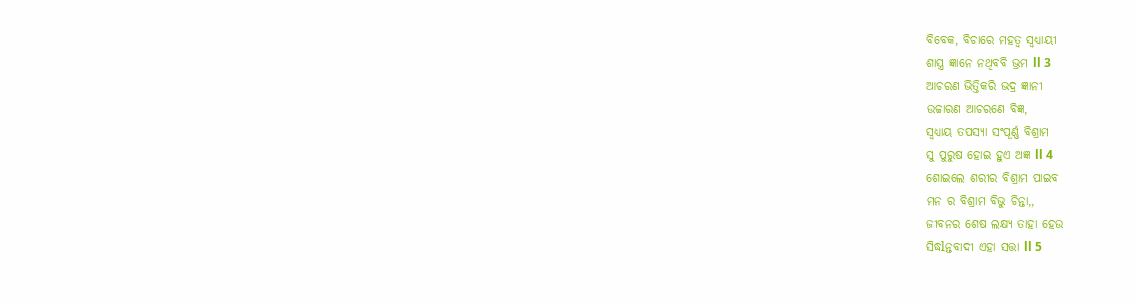ବିବେକ, ବିଚାରେ ମହତ୍ୱ ସ୍ୱଧ୍ୟାୟୀ
ଶାସ୍ତ୍ର ଜ୍ଞାନେ ନଥିବବି ଭ୍ରମ ll 3
ଆଚରଣ ଭିତ୍ତିକରି ଭଦ୍ର ଜ୍ଞାନୀ
ଉଚ୍ଚାରଣ ଆଚରଣେ ବିଜ୍ଞ,
ସ୍ୱଧ୍ୟାୟ ତପସ୍ୟା ସଂପୂର୍ଣ୍ଣ ବିଶ୍ରାମ
ସୁ ପୁରୁଷ ହୋଇ ହୁଏ ଅଜ୍ଞ ll 4
ଶୋଇଲେ ଶରୀର ବିଶ୍ରାମ ପାଇବ
ମନ ର ବିଶ୍ରାମ ବିଭୁ ଚିନ୍ତା,,
ଜୀବନର ଶେଷ ଲକ୍ଷ୍ୟ ତାହା ହେଉ
ସିଦ୍ଧlନ୍ତବାଦୀ ଏହା ସତ୍ତା ll 5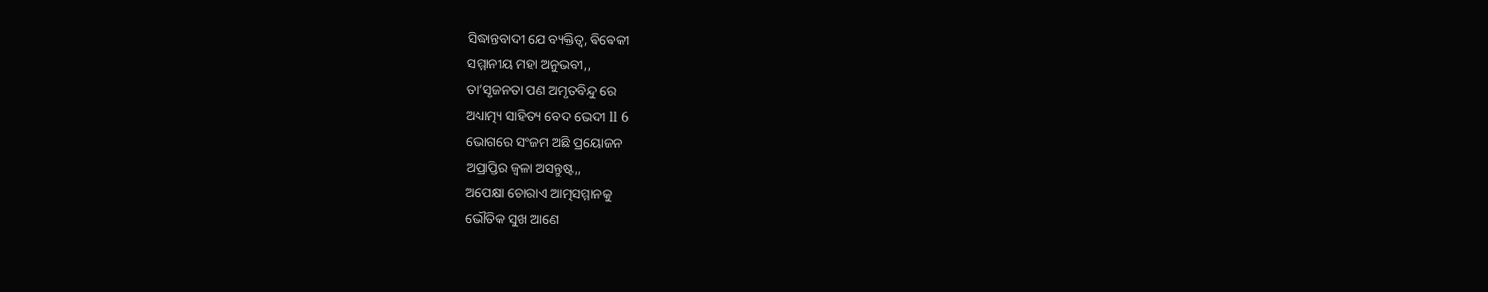ସିଦ୍ଧାନ୍ତବାଦୀ ଯେ ବ୍ୟକ୍ତିତ୍ୱ, ଵିଵେକୀ
ସମ୍ମାନୀୟ ମହା ଅନୁଭବୀ,,
ତା’ସୃଜନତା ପଣ ଅମୃତବିନ୍ଦୁ ରେ
ଅଧ୍ୟାତ୍ମ୍ୟ ସାହିତ୍ୟ ବେଦ ଭେଦୀ ll 6
ଭୋଗରେ ସଂଜମ ଅଛି ପ୍ରୟୋଜନ
ଅପ୍ରାପ୍ତିର ଜ୍ୱଳା ଅସନ୍ତୁଷ୍ଟ,,
ଅପେକ୍ଷା ଚୋରାଏ ଆତ୍ମସମ୍ମାନକୁ
ଭୌତିକ ସୁଖ ଆଣେ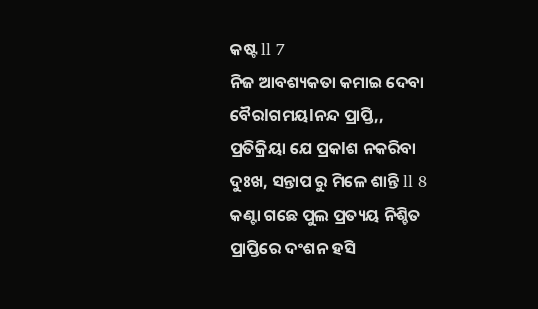କଷ୍ଟ ll 7
ନିଜ ଆବଶ୍ୟକତା କମାଇ ଦେବା
ବୈରlଗମୟlନନ୍ଦ ପ୍ରାପ୍ତି,,
ପ୍ରତିକ୍ରିୟା ଯେ ପ୍ରକlଶ ନକରିବା
ଦୁଃଖ, ସନ୍ତାପ ରୁ ମିଳେ ଶାନ୍ତି ll 8
କଣ୍ଟା ଗଛେ ପୁଲ ପ୍ରତ୍ୟୟ ନିଶ୍ଚିତ
ପ୍ରାପ୍ତିରେ ଦଂଶନ ହସି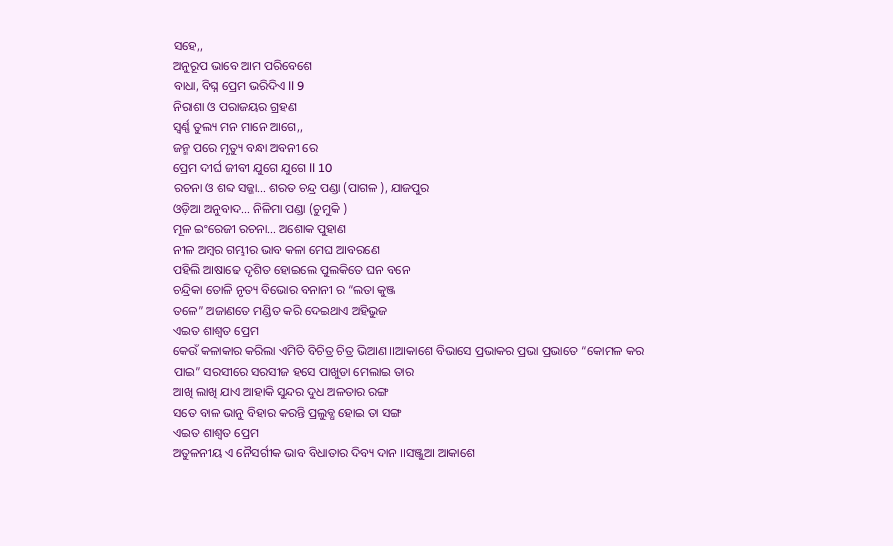ସହେ,,
ଅନୁରୂପ ଭାବେ ଆମ ପରିବେଶେ
ବାଧା, ବିଘ୍ନ ପ୍ରେମ ଭରିଦିଏ ll 9
ନିରାଶା ଓ ପରାଜୟର ଗ୍ରହଣ
ସ୍ବର୍ଣ୍ଣ ତୁଲ୍ୟ ମନ ମାନେ ଆଗେ,,
ଜନ୍ମ ପରେ ମୃତ୍ୟୁ ବନ୍ଧା ଅବନୀ ରେ
ପ୍ରେମ ଦୀର୍ଘ ଜୀବୀ ଯୁଗେ ଯୁଗେ ll 10
ରଚନା ଓ ଶବ୍ଦ ସଜ୍ଜା… ଶରତ ଚନ୍ଦ୍ର ପଣ୍ଡା (ପାଗଳ ), ଯାଜପୁର
ଓଡ଼ିଆ ଅନୁବାଦ… ନିଳିମା ପଣ୍ଡା (ଚୁମୁକି )
ମୂଳ ଇଂରେଜୀ ରଚନା… ଅଶୋକ ପୁହାଣ
ନୀଳ ଅମ୍ଵର ଗମ୍ଭୀର ଭାବ କଳା ମେଘ ଆବରଣେ
ପହିଲି ଆଷାଢେ ଦୃଶିତ ହୋଇଲେ ପୁଲକିତେ ଘନ ବନେ
ଚନ୍ଦ୍ରିକା ତୋଳି ନୃତ୍ୟ ବିଭୋର ବନାନୀ ର “ଲତା କୁଞ୍ଜ
ତଳେ” ଅଜାଣତେ ମଣ୍ଡିତ କରି ଦେଇଥାଏ ଅହିଭୁଜ
ଏଇତ ଶାଶ୍ଵତ ପ୍ରେମ
କେଉଁ କଳାକାର କରିଲା ଏମିତି ବିଚିତ୍ର ଚିତ୍ର ଭିଆଣ ।।ଆକାଶେ ବିଭାସେ ପ୍ରଭାକର ପ୍ରଭା ପ୍ରଭାତେ “କୋମଳ କର
ପାଇ” ସରସୀରେ ସରସୀଜ ହସେ ପାଖୁଡା ମେଲାଇ ତାର
ଆଖି ଲାଖି ଯାଏ ଆହାକି ସୁନ୍ଦର ଦୁଧ ଅଳତାର ରଙ୍ଗ
ସତେ ବାଳ ଭାନୁ ବିହାର କରନ୍ତି ପ୍ରଲୁବ୍ଧ ହୋଇ ତା ସଙ୍ଗ
ଏଇତ ଶାଶ୍ଵତ ପ୍ରେମ
ଅତୁଳନୀୟ ଏ ନୈସର୍ଗୀକ ଭାବ ବିଧାତାର ଦିବ୍ୟ ଦାନ ।।ସଞ୍ଜୁଆ ଆକାଶେ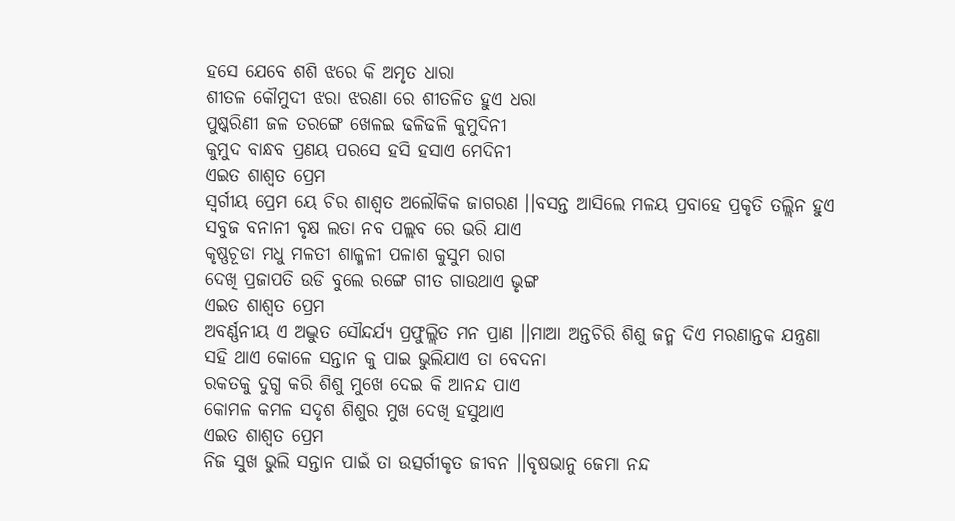ହସେ ଯେବେ ଶଶି ଝରେ କି ଅମୃତ ଧାରା
ଶୀତଳ କୌମୁଦୀ ଝରା ଝରଣା ରେ ଶୀତଳିତ ହୁଏ ଧରା
ପୁଷ୍କରିଣୀ ଜଳ ତରଙ୍ଗେ ଖେଳଇ ଢଳିଢଳି କୁମୁଦିନୀ
କୁମୁଦ ବାନ୍ଧବ ପ୍ରଣୟ ପରସେ ହସି ହସାଏ ମେଦିନୀ
ଏଇତ ଶାଶ୍ଵତ ପ୍ରେମ
ସ୍ଵର୍ଗୀୟ ପ୍ରେମ ୟେ ଚିର ଶାଶ୍ଵତ ଅଲୌକିକ ଜାଗରଣ ।।ବସନ୍ତ ଆସିଲେ ମଳୟ ପ୍ରବାହେ ପ୍ରକୃତି ତଲ୍ଲିନ ହୁଏ
ସବୁଜ ବନାନୀ ବୃକ୍ଷ ଲତା ନବ ପଲ୍ଲବ ରେ ଭରି ଯାଏ
କୃଷ୍ଣଚୂଡା ମଧୁ ମଳତୀ ଶାଳ୍ମଳୀ ପଳାଶ କୁସୁମ ରାଗ
ଦେଖି ପ୍ରଜାପତି ଉଡି ବୁଲେ ରଙ୍ଗେ ଗୀତ ଗାଉଥାଏ ଭୃଙ୍ଗ
ଏଇତ ଶାଶ୍ଵତ ପ୍ରେମ
ଅବର୍ଣ୍ଣନୀୟ ଏ ଅଦ୍ଭୁତ ସୌନ୍ଦର୍ଯ୍ୟ ପ୍ରଫୁଲ୍ଲିତ ମନ ପ୍ରାଣ ।।ମାଆ ଅନ୍ତଚିରି ଶିଶୁ ଜନ୍ମ ଦିଏ ମରଣାନ୍ତକ ଯନ୍ତ୍ରଣା
ସହି ଥାଏ କୋଳେ ସନ୍ତାନ କୁ ପାଇ ଭୁଲିଯାଏ ତା ବେଦନା
ରକତକୁ ଦୁଗ୍ଧ କରି ଶିଶୁ ମୁଖେ ଦେଇ କି ଆନନ୍ଦ ପାଏ
କୋମଳ କମଳ ସଦୃଶ ଶିଶୁର ମୁଖ ଦେଖି ହସୁଥାଏ
ଏଇତ ଶାଶ୍ଵତ ପ୍ରେମ
ନିଜ ସୁଖ ଭୁଲି ସନ୍ତାନ ପାଇଁ ତା ଉତ୍ସର୍ଗୀକୃତ ଜୀବନ ।।ବୃଷଭାନୁ ଜେମା ନନ୍ଦ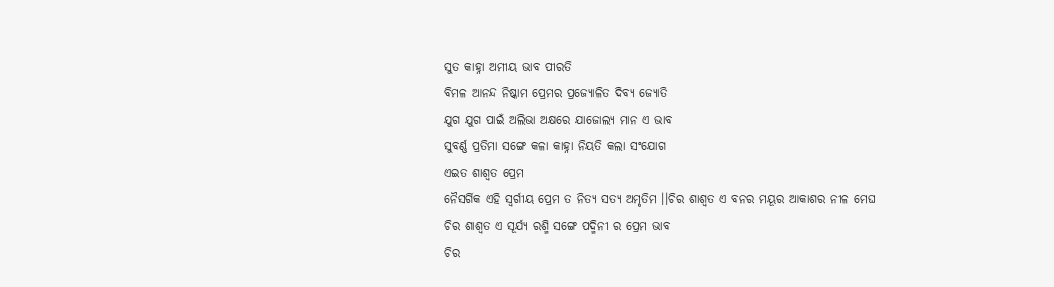ସୁତ କାହ୍ନା ଅମୀୟ ଭାବ ପୀରତି
ବିମଳ ଆନନ୍ଦ ନିଷ୍କାମ ପ୍ରେମର ପ୍ରଜ୍ୟୋଳିତ ଦିବ୍ୟ ଜ୍ୟୋତି
ଯୁଗ ଯୁଗ ପାଇଁ ଅଲିଭା ଅକ୍ଷରେ ଯାଜୋଲ୍ୟ ମାନ ଏ ଭାବ
ସୁବର୍ଣ୍ଣ ପ୍ରତିମା ସଙ୍ଗେ କଳା କାହ୍ନା ନିୟତି କଲା ସଂଯୋଗ
ଏଇତ ଶାଶ୍ଵତ ପ୍ରେମ
ନୈସର୍ଗିକ ଏହି ସ୍ଵର୍ଗୀୟ ପ୍ରେମ ତ ନିତ୍ୟ ସତ୍ୟ ଅମୃତିମ ।।ଚିର ଶାଶ୍ଵତ ଏ ବନର ମୟୂର ଆକାଶର ନୀଳ ମେଘ
ଚିର ଶାଶ୍ଵତ ଏ ସୂର୍ଯ୍ୟ ରଶ୍ମି ସଙ୍ଗେ ପଦ୍ମିନୀ ର ପ୍ରେମ ଭାବ
ଚିର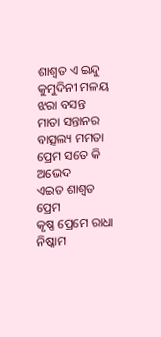ଶାଶ୍ଵତ ଏ ଇନ୍ଦୁ କୁମୁଦିନୀ ମଳୟ ଝରା ବସନ୍ତ
ମାତା ସନ୍ତାନର ବାତ୍ସଲ୍ୟ ମମତା ପ୍ରେମ ସତେ କି ଅଭେଦ
ଏଇତ ଶାଶ୍ଵତ ପ୍ରେମ
କୃଷ୍ଣ ପ୍ରେମେ ରାଧା ନିଷ୍କାମ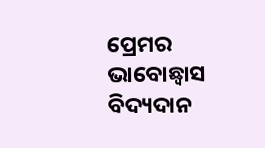ପ୍ରେମର ଭାବୋଛ୍ଵାସ ବିଦ୍ୟଦାନ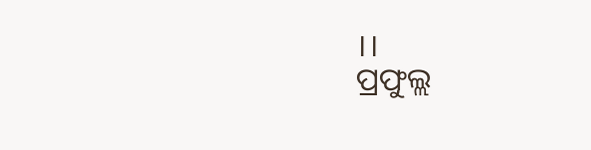।।
ପ୍ରଫୁଲ୍ଲ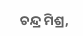ଚନ୍ଦ୍ର ମିଶ୍ର,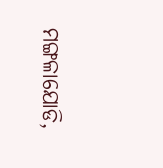ମଙ୍ଗଳାଯୋଡି,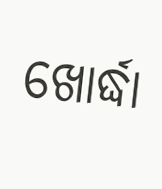ଖୋର୍ଦ୍ଧା